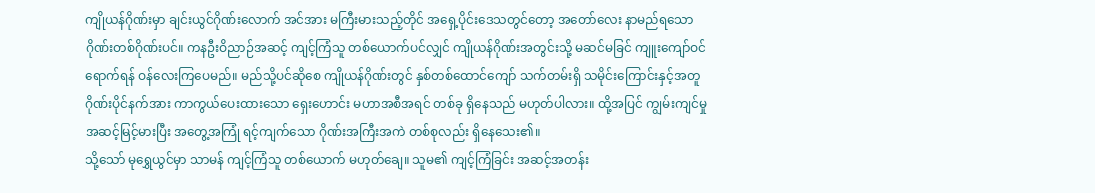ကျိုယန်ဂိုဏ်းမှာ ချင်းယွင်ဂိုဏ်းလောက် အင်အား မကြီးမားသည့်တိုင် အရှေ့ပိုင်းဒေသတွင်တော့ အတော်လေး နာမည်ရသော ဂိုဏ်းတစ်ဂိုဏ်းပင်။ ကနဦးဝိညာဉ်အဆင့် ကျင့်ကြံသူ တစ်ယောက်ပင်လျှင် ကျိုယန်ဂိုဏ်းအတွင်းသို့ မဆင်မခြင် ကျူးကျော်ဝင်ရောက်ရန် ဝန်လေးကြပေမည်။ မည်သို့ပင်ဆိုစေ ကျိုယန်ဂိုဏ်းတွင် နှစ်တစ်ထောင်ကျော် သက်တမ်းရှိ သမိုင်းကြောင်းနှင့်အတူ ဂိုဏ်းပိုင်နက်အား ကာကွယ်ပေးထားသော ရှေးဟောင်း မဟာအစီအရင် တစ်ခု ရှိနေသည် မဟုတ်ပါလား။ ထို့အပြင် ကျွမ်းကျင်မှု အဆင့်မြင့်မားပြီး အတွေ့အကြုံ ရင့်ကျက်သော ဂိုဏ်းအကြီးအကဲ တစ်စုလည်း ရှိနေသေး၏။
သို့သော် မုရွှေယွင်မှာ သာမန် ကျင့်ကြံသူ တစ်ယောက် မဟုတ်ချေ။ သူမ၏ ကျင့်ကြံခြင်း အဆင့်အတန်း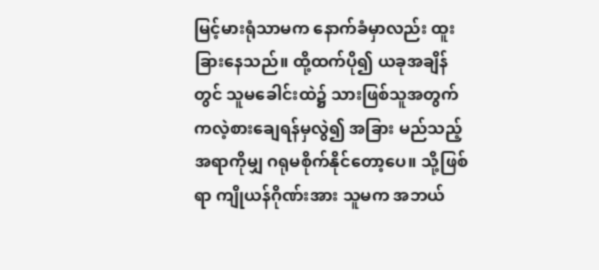မြင့်မားရုံသာမက နောက်ခံမှာလည်း ထူးခြားနေသည်။ ထို့ထက်ပို၍ ယခုအချိန်တွင် သူမခေါင်းထဲ၌ သားဖြစ်သူအတွက် ကလဲ့စားချေရန်မှလွဲ၍ အခြား မည်သည့်အရာကိုမျှ ဂရုမစိုက်နိုင်တော့ပေ။ သို့ဖြစ်ရာ ကျိုယန်ဂိုဏ်းအား သူမက အဘယ်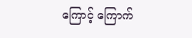ကြောင့် ကြောက်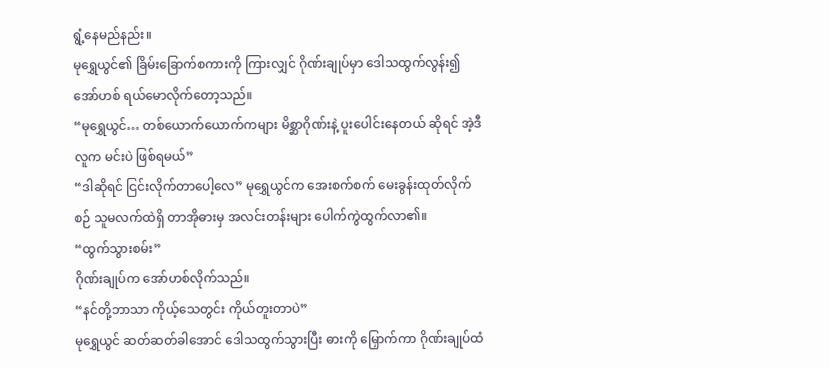ရွံ့နေမည်နည်း။
မုရွှေယွင်၏ ခြိမ်းခြောက်စကားကို ကြားလျှင် ဂိုဏ်းချုပ်မှာ ဒေါသထွက်လွန်း၍ အော်ဟစ် ရယ်မောလိုက်တော့သည်။
“မုရွှေယွင်… တစ်ယောက်ယောက်ကများ မိစ္ဆာဂိုဏ်းနဲ့ ပူးပေါင်းနေတယ် ဆိုရင် အဲ့ဒီလူက မင်းပဲ ဖြစ်ရမယ်”
“ဒါဆိုရင် ငြင်းလိုက်တာပေါ့လေ” မုရွှေယွင်က အေးစက်စက် မေးခွန်းထုတ်လိုက်စဉ် သူမလက်ထဲရှိ တာအိုဓားမှ အလင်းတန်းများ ပေါက်ကွဲထွက်လာ၏။
“ထွက်သွားစမ်း”
ဂိုဏ်းချုပ်က အော်ဟစ်လိုက်သည်။
“နင်တို့ဘာသာ ကိုယ့်သေတွင်း ကိုယ်တူးတာပဲ”
မုရွှေယွင် ဆတ်ဆတ်ခါအောင် ဒေါသထွက်သွားပြီး ဓားကို မြှောက်ကာ ဂိုဏ်းချုပ်ထံ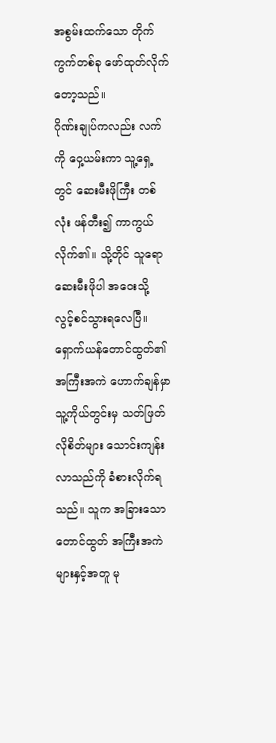အစွမ်းထက်သော တိုက်ကွက်တစ်ခု ဖော်ထုတ်လိုက်တော့သည်။
ဂိုဏ်းချုပ်ကလည်း လက်ကို ဝှေ့ယမ်းကာ သူ့ရှေ့တွင် ဆေးမီးဖိုကြီး တစ်လုံး ဖန်တီး၍ ကာကွယ်လိုက်၏။ သို့တိုင် သူရော ဆေးမီးဖိုပါ အဝေးသို့ လွင့်စင်သွားရလေပြီ။
ရှောက်ယန်တောင်ထွတ်၏ အကြီးအကဲ ဟောက်ချန်မှာ သူ့ကိုယ်တွင်းမှ သတ်ဖြတ်လိုစိတ်များ သောင်းကျန်းလာသည်ကို ခံစားလိုက်ရသည်။ သူက အခြားသော တောင်ထွတ် အကြီးအကဲများနှင့်အတူ မု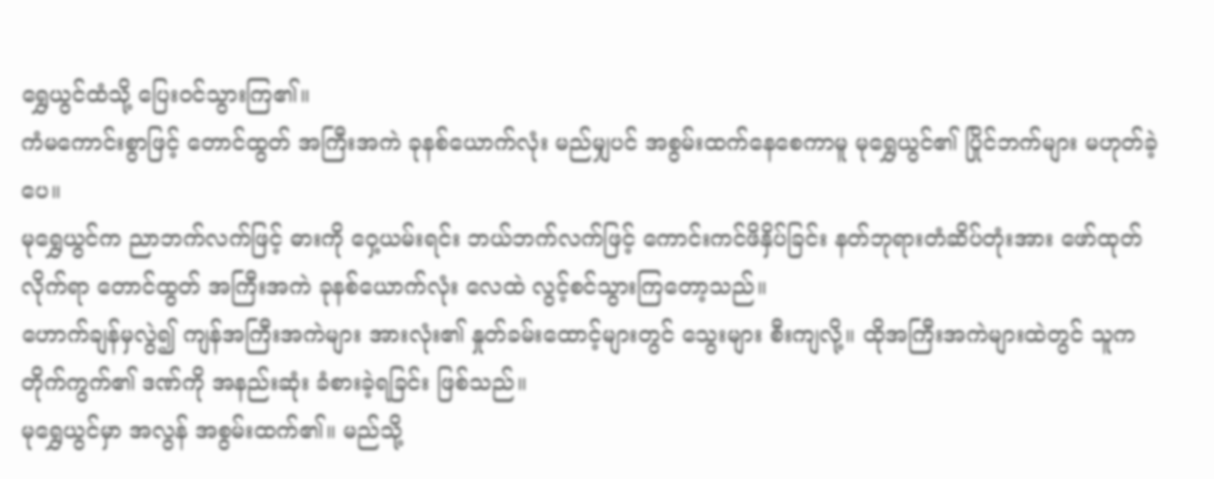ရွှေယွင်ထံသို့ ပြေးဝင်သွားကြ၏။
ကံမကောင်းစွာဖြင့် တောင်ထွတ် အကြီးအကဲ ခုနစ်ယောက်လုံး မည်မျှပင် အစွမ်းထက်နေစေကာမူ မုရွှေယွင်၏ ပြိုင်ဘက်များ မဟုတ်ခဲ့ပေ။
မုရွှေယွင်က ညာဘက်လက်ဖြင့် ဓားကို ဝှေ့ယမ်းရင်း ဘယ်ဘက်လက်ဖြင့် ကောင်းကင်ဖိနှိပ်ခြင်း နတ်ဘုရားတံဆိပ်တုံးအား ဖော်ထုတ်လိုက်ရာ တောင်ထွတ် အကြီးအကဲ ခုနစ်ယောက်လုံး လေထဲ လွင့်စင်သွားကြတော့သည်။
ဟောက်ချန်မှလွဲ၍ ကျန်အကြီးအကဲများ အားလုံး၏ နှုတ်ခမ်းထောင့်များတွင် သွေးများ စီးကျလို့။ ထိုအကြီးအကဲများထဲတွင် သူက တိုက်ကွက်၏ ဒဏ်ကို အနည်းဆုံး ခံစားခဲ့ရခြင်း ဖြစ်သည်။
မုရွှေယွင်မှာ အလွန် အစွမ်းထက်၏။ မည်သို့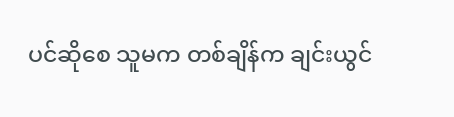ပင်ဆိုစေ သူမက တစ်ချိန်က ချင်းယွင်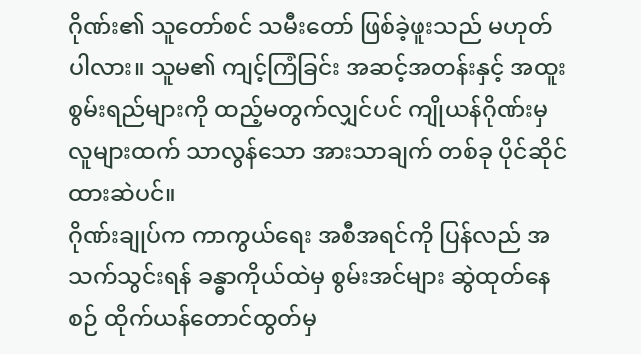ဂိုဏ်း၏ သူတော်စင် သမီးတော် ဖြစ်ခဲ့ဖူးသည် မဟုတ်ပါလား။ သူမ၏ ကျင့်ကြံခြင်း အဆင့်အတန်းနှင့် အထူးစွမ်းရည်များကို ထည့်မတွက်လျှင်ပင် ကျိုယန်ဂိုဏ်းမှ လူများထက် သာလွန်သော အားသာချက် တစ်ခု ပိုင်ဆိုင်ထားဆဲပင်။
ဂိုဏ်းချုပ်က ကာကွယ်ရေး အစီအရင်ကို ပြန်လည် အသက်သွင်းရန် ခန္ဓာကိုယ်ထဲမှ စွမ်းအင်များ ဆွဲထုတ်နေစဉ် ထိုက်ယန်တောင်ထွတ်မှ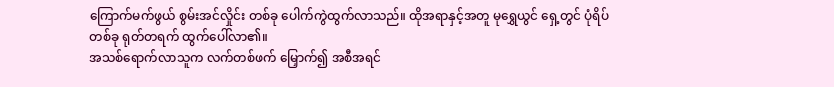ကြောက်မက်ဖွယ် စွမ်းအင်လှိုင်း တစ်ခု ပေါက်ကွဲထွက်လာသည်။ ထိုအရာနှင့်အတူ မုရွှေယွင် ရှေ့တွင် ပုံရိပ်တစ်ခု ရုတ်တရက် ထွက်ပေါ်လာ၏။
အသစ်ရောက်လာသူက လက်တစ်ဖက် မြှောက်၍ အစီအရင်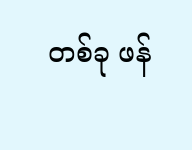တစ်ခု ဖန်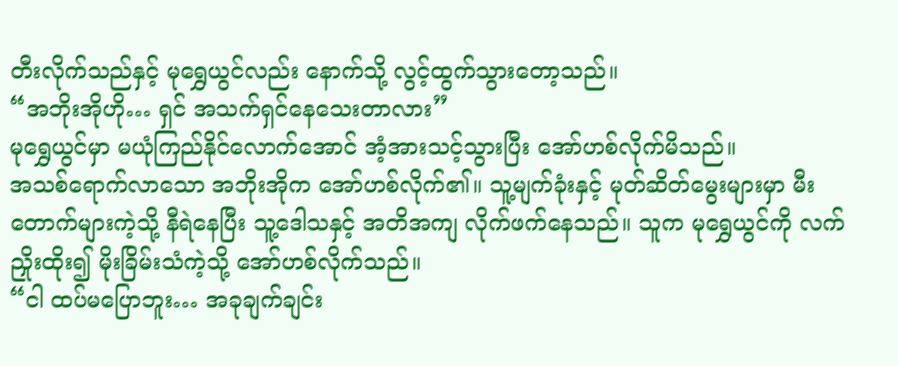တီးလိုက်သည်နှင့် မုရွှေယွင်လည်း နောက်သို့ လွင့်ထွက်သွားတော့သည်။
“အဘိုးအိုဟို… ရှင် အသက်ရှင်နေသေးတာလား”
မုရွှေယွင်မှာ မယုံကြည်နိုင်လောက်အောင် အံ့အားသင့်သွားပြီး အော်ဟစ်လိုက်မိသည်။
အသစ်ရောက်လာသော အဘိုးအိုက အော်ဟစ်လိုက်၏။ သူ့မျက်ခုံးနှင့် မုတ်ဆိတ်မွေးများမှာ မီးတောက်များကဲ့သို့ နီရဲနေပြီး သူ့ဒေါသနှင့် အတိအကျ လိုက်ဖက်နေသည်။ သူက မုရွှေယွင်ကို လက်ညှိုးထိုး၍ မိုးခြိမ်းသံကဲ့သို့ အော်ဟစ်လိုက်သည်။
“ငါ ထပ်မပြောဘူး… အခုချက်ချင်း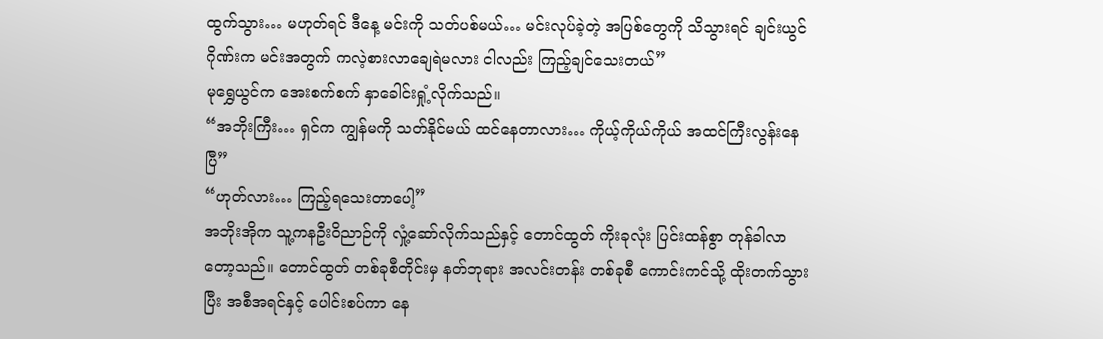ထွက်သွား… မဟုတ်ရင် ဒီနေ့ မင်းကို သတ်ပစ်မယ်… မင်းလုပ်ခဲ့တဲ့ အပြစ်တွေကို သိသွားရင် ချင်းယွင်ဂိုဏ်းက မင်းအတွက် ကလဲ့စားလာချေရဲမလား ငါလည်း ကြည့်ချင်သေးတယ်”
မုရွှေယွင်က အေးစက်စက် နှာခေါင်းရှုံ့လိုက်သည်။
“အဘိုးကြီး… ရှင်က ကျွန်မကို သတ်နိုင်မယ် ထင်နေတာလား… ကိုယ့်ကိုယ်ကိုယ် အထင်ကြီးလွန်းနေပြီ”
“ဟုတ်လား… ကြည့်ရသေးတာပေါ့”
အဘိုးအိုက သူ့ကနဦးဝိညာဉ်ကို လှုံ့ဆော်လိုက်သည်နှင့် တောင်ထွတ် ကိုးခုလုံး ပြင်းထန်စွာ တုန်ခါလာတော့သည်။ တောင်ထွတ် တစ်ခုစီတိုင်းမှ နတ်ဘုရား အလင်းတန်း တစ်ခုစီ ကောင်းကင်သို့ ထိုးတက်သွားပြီး အစီအရင်နှင့် ပေါင်းစပ်ကာ နေ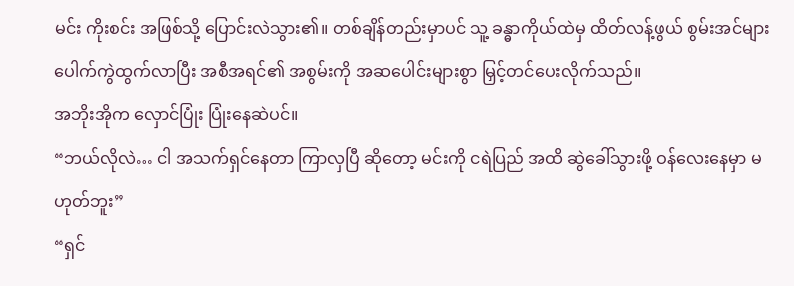မင်း ကိုးစင်း အဖြစ်သို့ ပြောင်းလဲသွား၏။ တစ်ချိန်တည်းမှာပင် သူ့ ခန္ဓာကိုယ်ထဲမှ ထိတ်လန့်ဖွယ် စွမ်းအင်များ ပေါက်ကွဲထွက်လာပြီး အစီအရင်၏ အစွမ်းကို အဆပေါင်းများစွာ မြှင့်တင်ပေးလိုက်သည်။
အဘိုးအိုက လှောင်ပြုံး ပြုံးနေဆဲပင်။
“ဘယ်လိုလဲ… ငါ အသက်ရှင်နေတာ ကြာလှပြီ ဆိုတော့ မင်းကို ငရဲပြည် အထိ ဆွဲခေါ်သွားဖို့ ဝန်လေးနေမှာ မဟုတ်ဘူး”
“ရှင်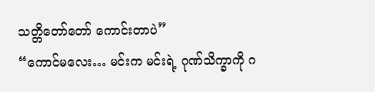သတ္တိတော်တော် ကောင်းတာပဲ”
“ကောင်မလေး… မင်းက မင်းရဲ့ ဂုဏ်သိက္ခာကို ဂ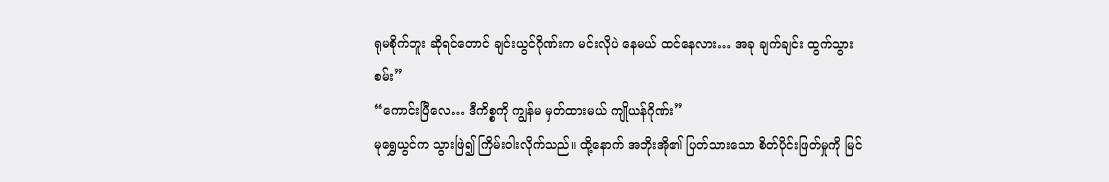ရုမစိုက်ဘူး ဆိုရင်တောင် ချင်းယွင်ဂိုဏ်းက မင်းလိုပဲ နေမယ် ထင်နေလား… အခု ချက်ချင်း ထွက်သွားစမ်း”
“ကောင်းပြီလေ… ဒီကိစ္စကို ကျွန်မ မှတ်ထားမယ် ကျိုယန်ဂိုဏ်း”
မုရွှေယွင်က သွားဖြဲ၍ ကြိမ်းဝါးလိုက်သည်။ ထို့နောက် အဘိုးအို၏ ပြတ်သားသော စိတ်ပိုင်းဖြတ်မှုကို မြင်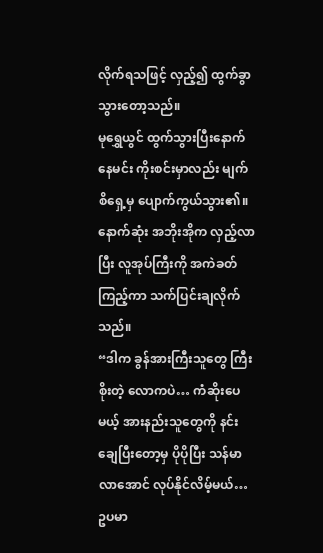လိုက်ရသဖြင့် လှည့်၍ ထွက်ခွာသွားတော့သည်။
မုရွှေယွင် ထွက်သွားပြီးနောက် နေမင်း ကိုးစင်းမှာလည်း မျက်စိရှေ့မှ ပျောက်ကွယ်သွား၏။ နောက်ဆုံး အဘိုးအိုက လှည့်လာပြီး လူအုပ်ကြီးကို အကဲခတ်ကြည့်ကာ သက်ပြင်းချလိုက်သည်။
“ဒါက ခွန်အားကြီးသူတွေ ကြီးစိုးတဲ့ လောကပဲ… ကံဆိုးပေမယ့် အားနည်းသူတွေကို နင်းချေပြီးတော့မှ ပိုပိုပြီး သန်မာလာအောင် လုပ်နိုင်လိမ့်မယ်… ဥပမာ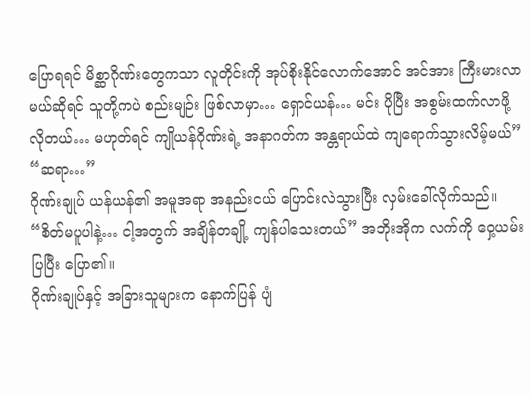ပြောရရင် မိစ္ဆာဂိုဏ်းတွေကသာ လူတိုင်းကို အုပ်စိုးနိုင်လောက်အောင် အင်အား ကြီးမားလာမယ်ဆိုရင် သူတို့ကပဲ စည်းမျဉ်း ဖြစ်လာမှာ… ရှောင်ယန်… မင်း ပိုပြီး အစွမ်းထက်လာဖို့ လိုတယ်… မဟုတ်ရင် ကျိုယန်ဂိုဏ်းရဲ့ အနာဂတ်က အန္တရာယ်ထဲ ကျရောက်သွားလိမ့်မယ်”
“ဆရာ…”
ဂိုဏ်းချုပ် ယန်ယန်၏ အမူအရာ အနည်းငယ် ပြောင်းလဲသွားပြီး လှမ်းခေါ်လိုက်သည်။
“စိတ်မပူပါနဲ့… ငါ့အတွက် အချိန်တချို့ ကျန်ပါသေးတယ်” အဘိုးအိုက လက်ကို ဝှေ့ယမ်းပြပြီး ပြော၏။
ဂိုဏ်းချုပ်နှင့် အခြားသူများက နောက်ပြန် ပျံ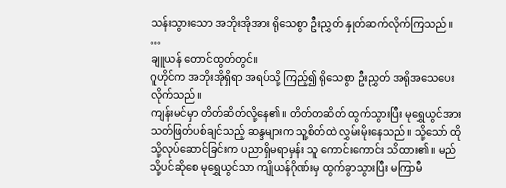သန်းသွားသော အဘိုးအိုအား ရိုသေစွာ ဦးညွှတ် နှုတ်ဆက်လိုက်ကြသည်။
…
ချူယန် တောင်ထွတ်တွင်။
ဂူဟိုင်က အဘိုးအိုရှိရာ အရပ်သို့ ကြည့်၍ ရိုသေစွာ ဦးညွှတ် အရိုအသေပေးလိုက်သည်။
ကျန်းမင်မှာ တိတ်ဆိတ်လို့နေ၏။ တိတ်တဆိတ် ထွက်သွားပြီး မုရွှေယွင်အား သတ်ဖြတ်ပစ်ချင်သည့် ဆန္ဒများက သူ့စိတ်ထဲ လွှမ်းမိုးနေသည်။ သို့သော် ထိုသို့လုပ်ဆောင်ခြင်းက ပညာရှိမရာမှန်း သူ ကောင်းကောင်း သိထား၏။ မည်သို့ပင်ဆိုစေ မုရွှေယွင်သာ ကျိုယန်ဂိုဏ်းမှ ထွက်ခွာသွားပြီး မကြာမီ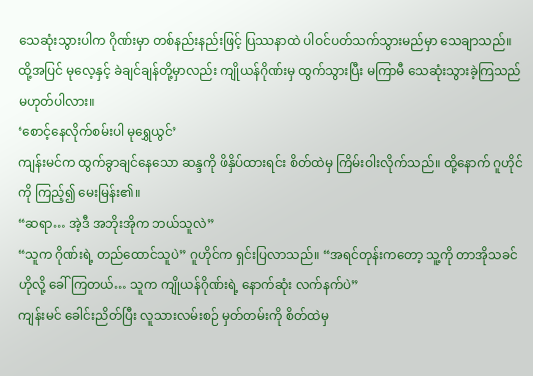သေဆုံးသွားပါက ဂိုဏ်းမှာ တစ်နည်းနည်းဖြင့် ပြဿနာထဲ ပါဝင်ပတ်သက်သွားမည်မှာ သေချာသည်။
ထို့အပြင် မုလေ့နှင့် ခဲချင်ချန်တို့မှာလည်း ကျိုယန်ဂိုဏ်းမှ ထွက်သွားပြီး မကြာမီ သေဆုံးသွားခဲ့ကြသည် မဟုတ်ပါလား။
‘စောင့်နေလိုက်စမ်းပါ မုရွှေယွင်’
ကျန်းမင်က ထွက်ခွာချင်နေသော ဆန္ဒကို ဖိနှိပ်ထားရင်း စိတ်ထဲမှ ကြိမ်းဝါးလိုက်သည်။ ထို့နောက် ဂူဟိုင်ကို ကြည့်၍ မေးမြန်း၏။
“ဆရာ… အဲ့ဒီ အဘိုးအိုက ဘယ်သူလဲ”
“သူက ဂိုဏ်းရဲ့ တည်ထောင်သူပဲ” ဂူဟိုင်က ရှင်းပြလာသည်။ “အရင်တုန်းကတော့ သူ့ကို တာအိုသခင်ဟိုလို့ ခေါ်ကြတယ်… သူက ကျိုယန်ဂိုဏ်းရဲ့ နောက်ဆုံး လက်နက်ပဲ”
ကျန်းမင် ခေါင်းညိတ်ပြီး လူသားလမ်းစဉ် မှတ်တမ်းကို စိတ်ထဲမှ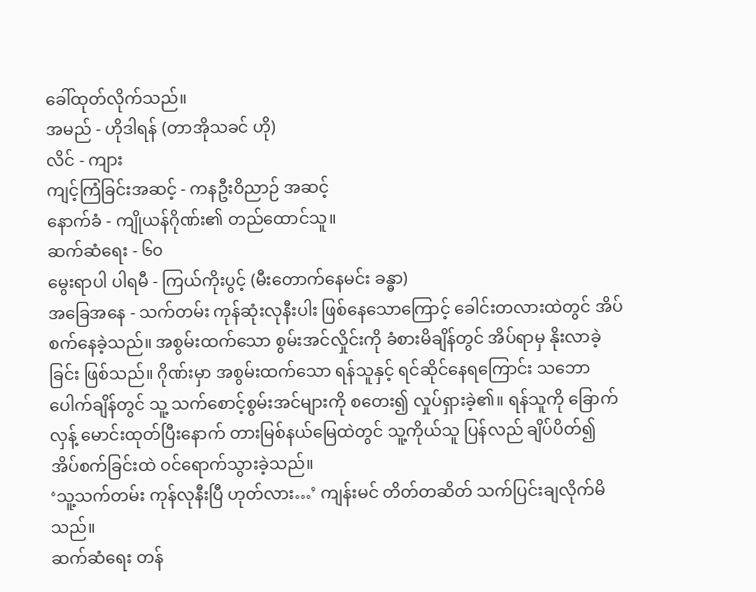ခေါ်ထုတ်လိုက်သည်။
အမည် - ဟိုဒါရန် (တာအိုသခင် ဟို)
လိင် - ကျား
ကျင့်ကြံခြင်းအဆင့် - ကနဦးဝိညာဉ် အဆင့်
နောက်ခံ - ကျိုယန်ဂိုဏ်း၏ တည်ထောင်သူ။
ဆက်ဆံရေး - ၆၀
မွေးရာပါ ပါရမီ - ကြယ်ကိုးပွင့် (မီးတောက်နေမင်း ခန္ဓာ)
အခြေအနေ - သက်တမ်း ကုန်ဆုံးလုနီးပါး ဖြစ်နေသောကြောင့် ခေါင်းတလားထဲတွင် အိပ်စက်နေခဲ့သည်။ အစွမ်းထက်သော စွမ်းအင်လှိုင်းကို ခံစားမိချိန်တွင် အိပ်ရာမှ နိုးလာခဲ့ခြင်း ဖြစ်သည်။ ဂိုဏ်းမှာ အစွမ်းထက်သော ရန်သူနှင့် ရင်ဆိုင်နေရကြောင်း သဘောပေါက်ချိန်တွင် သူ့ သက်စောင့်စွမ်းအင်များကို စတေး၍ လှုပ်ရှားခဲ့၏။ ရန်သူကို ခြောက်လှန့် မောင်းထုတ်ပြီးနောက် တားမြစ်နယ်မြေထဲတွင် သူ့ကိုယ်သူ ပြန်လည် ချိပ်ပိတ်၍ အိပ်စက်ခြင်းထဲ ဝင်ရောက်သွားခဲ့သည်။
‘သူ့သက်တမ်း ကုန်လုနီးပြီ ဟုတ်လား…’ ကျန်းမင် တိတ်တဆိတ် သက်ပြင်းချလိုက်မိသည်။
ဆက်ဆံရေး တန်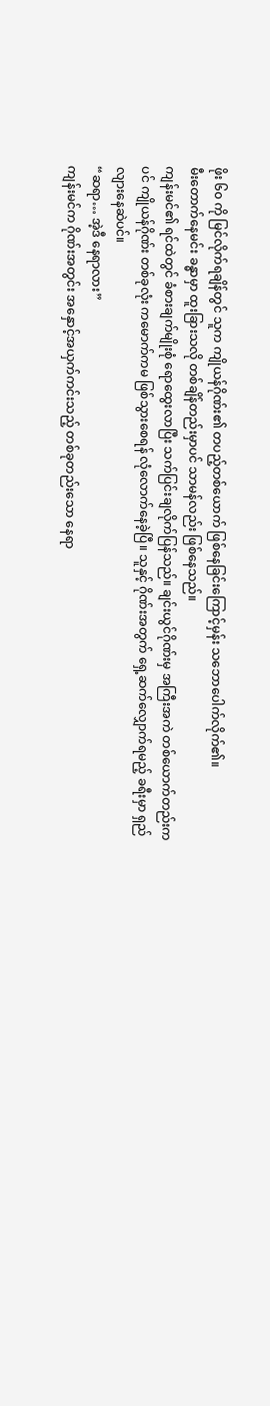ဖိုး ၆၀ ကို မြင်လိုက်ရချိန်တွင် သူက ကျိုယန်ဂိုဏ်း၏ တပည့်တစ်ယောက် ဖြစ်နေခြင်းကြောင့်မှန်း သဘောပေါက်လိုက်၏။
မီးတောက်နေမင်း ခန္ဓာမှာ ထူးခြားသလို တစ်ချိန်တည်းမှာပင် သာမန်လည်း ဖြစ်နေသည်။
ကျန်းမင်၏ ရင်ထဲတွင် ခံစားချက်မျိုးစုံ ရောထွေးလာပြီး သက်ပြင်းချလိုက်ပြန်သည်။ ချင်းယွင်ဂိုဏ်းမှ အကြီးအကဲ တစ်ယောက်တည်းကပင် ကျိုယန်ဂိုဏ်း တစ်ခုလုံး ကမောက်ကမ ဖြစ်သွားစေရန် လုံလောက်နေခဲ့ပြီ။ သူနှင့် ဂိုဏ်းအတွက် ရှေ့ဆက်လျှောက်ရမည့် ခရီးမှာ ရှည်လျားနေဆဲပင်။
“ဆရာ… အဲ့ဒီ နေရာလား”
ကျန်းမင်က ဂိုဏ်းအတွင်း အနှောင့်အယှက်ကင်းသည့် တစ်ခုတည်းသော နေရာ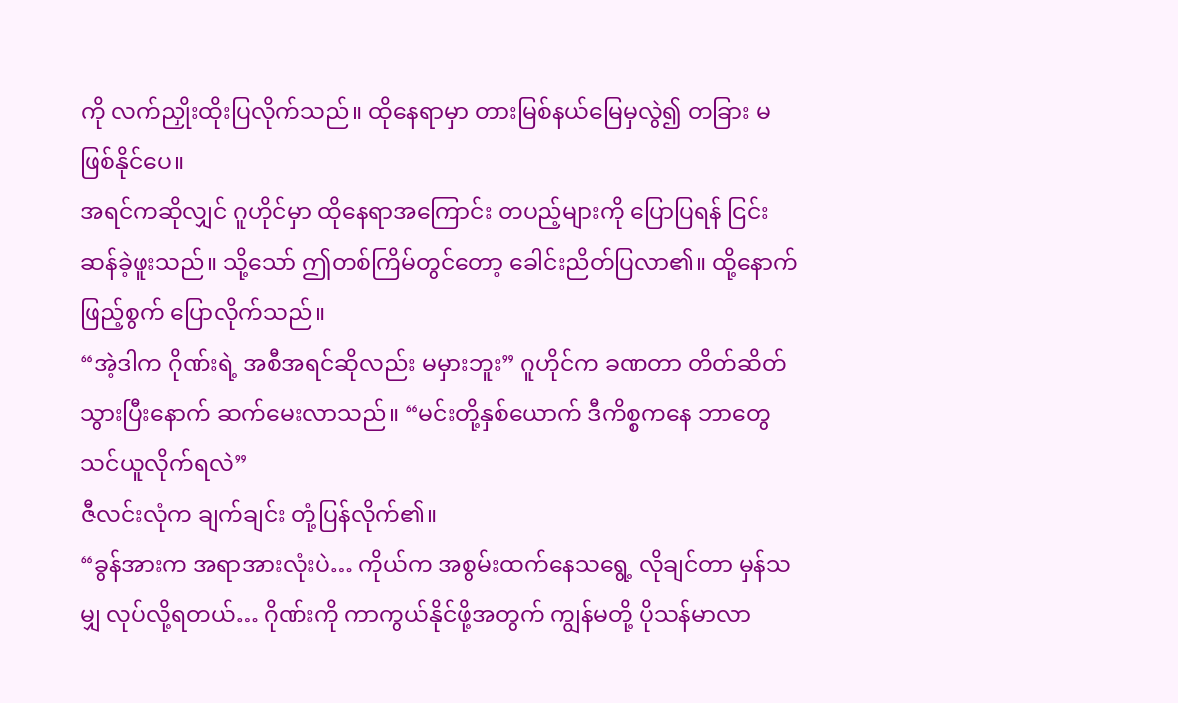ကို လက်ညှိုးထိုးပြလိုက်သည်။ ထိုနေရာမှာ တားမြစ်နယ်မြေမှလွဲ၍ တခြား မဖြစ်နိုင်ပေ။
အရင်ကဆိုလျှင် ဂူဟိုင်မှာ ထိုနေရာအကြောင်း တပည့်များကို ပြောပြရန် ငြင်းဆန်ခဲ့ဖူးသည်။ သို့သော် ဤတစ်ကြိမ်တွင်တော့ ခေါင်းညိတ်ပြလာ၏။ ထို့နောက် ဖြည့်စွက် ပြောလိုက်သည်။
“အဲ့ဒါက ဂိုဏ်းရဲ့ အစီအရင်ဆိုလည်း မမှားဘူး” ဂူဟိုင်က ခဏတာ တိတ်ဆိတ်သွားပြီးနောက် ဆက်မေးလာသည်။ “မင်းတို့နှစ်ယောက် ဒီကိစ္စကနေ ဘာတွေ သင်ယူလိုက်ရလဲ”
ဇီလင်းလုံက ချက်ချင်း တုံ့ပြန်လိုက်၏။
“ခွန်အားက အရာအားလုံးပဲ… ကိုယ်က အစွမ်းထက်နေသရွေ့ လိုချင်တာ မှန်သမျှ လုပ်လို့ရတယ်… ဂိုဏ်းကို ကာကွယ်နိုင်ဖို့အတွက် ကျွန်မတို့ ပိုသန်မာလာ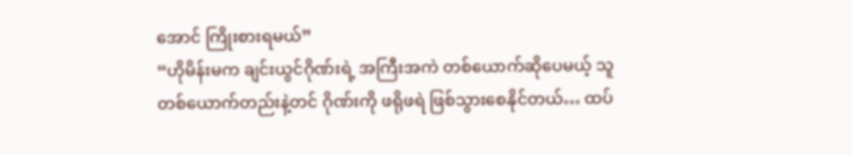အောင် ကြိုးစားရမယ်”
“ဟိုမိန်းမက ချင်းယွင်ဂိုဏ်းရဲ့ အကြီးအကဲ တစ်ယောက်ဆိုပေမယ့် သူ တစ်ယောက်တည်းနဲ့တင် ဂိုဏ်းကို ဖရိုဖရဲ ဖြစ်သွားစေနိုင်တယ်… ထပ်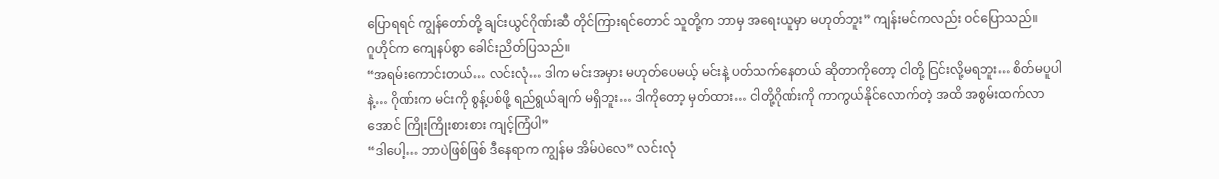ပြောရရင် ကျွန်တော်တို့ ချင်းယွင်ဂိုဏ်းဆီ တိုင်ကြားရင်တောင် သူတို့က ဘာမှ အရေးယူမှာ မဟုတ်ဘူး” ကျန်းမင်ကလည်း ဝင်ပြောသည်။
ဂူဟိုင်က ကျေနပ်စွာ ခေါင်းညိတ်ပြသည်။
“အရမ်းကောင်းတယ်… လင်းလုံ… ဒါက မင်းအမှား မဟုတ်ပေမယ့် မင်းနဲ့ ပတ်သက်နေတယ် ဆိုတာကိုတော့ ငါတို့ ငြင်းလို့မရဘူး… စိတ်မပူပါနဲ့… ဂိုဏ်းက မင်းကို စွန့်ပစ်ဖို့ ရည်ရွယ်ချက် မရှိဘူး… ဒါကိုတော့ မှတ်ထား… ငါတို့ဂိုဏ်းကို ကာကွယ်နိုင်လောက်တဲ့ အထိ အစွမ်းထက်လာအောင် ကြိုးကြိုးစားစား ကျင့်ကြံပါ”
“ဒါပေါ့… ဘာပဲဖြစ်ဖြစ် ဒီနေရာက ကျွန်မ အိမ်ပဲလေ” လင်းလုံ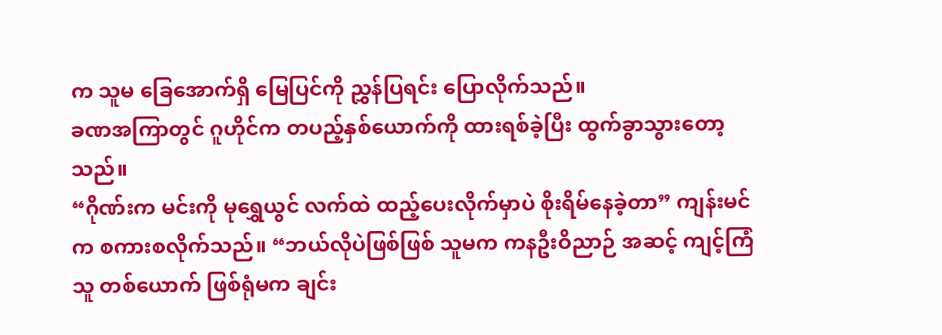က သူမ ခြေအောက်ရှိ မြေပြင်ကို ညွှန်ပြရင်း ပြောလိုက်သည်။
ခဏအကြာတွင် ဂူဟိုင်က တပည့်နှစ်ယောက်ကို ထားရစ်ခဲ့ပြီး ထွက်ခွာသွားတော့သည်။
“ဂိုဏ်းက မင်းကို မုရွှေယွင် လက်ထဲ ထည့်ပေးလိုက်မှာပဲ စိုးရိမ်နေခဲ့တာ” ကျန်းမင်က စကားစလိုက်သည်။ “ဘယ်လိုပဲဖြစ်ဖြစ် သူမက ကနဦးဝိညာဉ် အဆင့် ကျင့်ကြံသူ တစ်ယောက် ဖြစ်ရုံမက ချင်း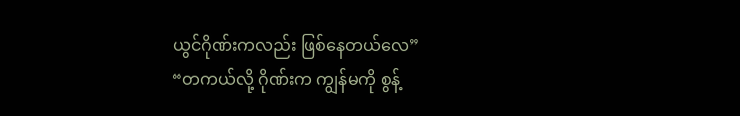ယွင်ဂိုဏ်းကလည်း ဖြစ်နေတယ်လေ”
“တကယ်လို့ ဂိုဏ်းက ကျွန်မကို စွန့်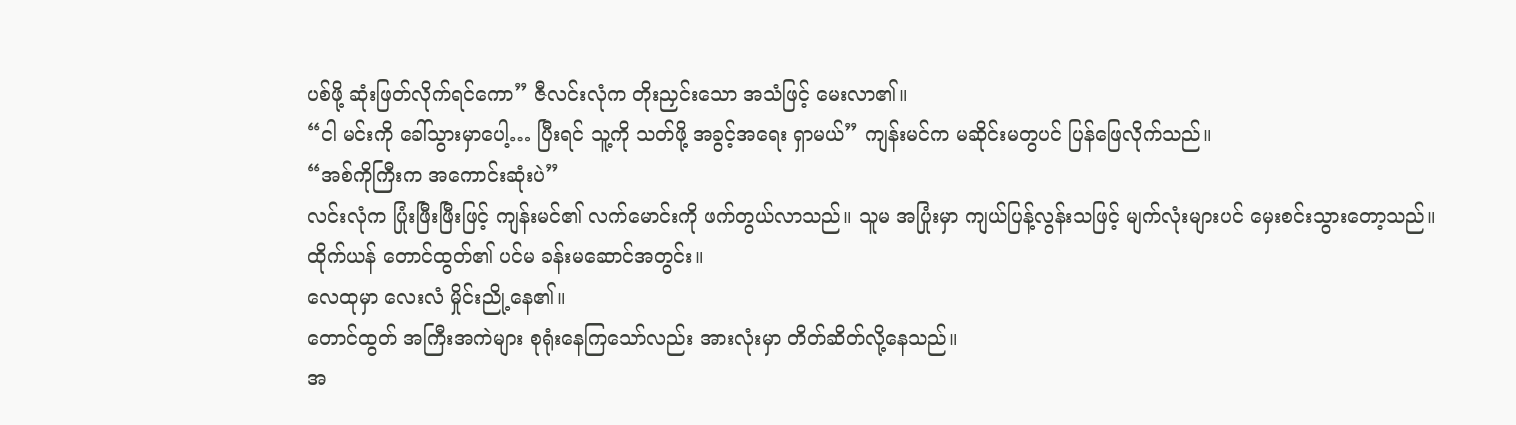ပစ်ဖို့ ဆုံးဖြတ်လိုက်ရင်ကော” ဇီလင်းလုံက တိုးညှင်းသော အသံဖြင့် မေးလာ၏။
“ငါ မင်းကို ခေါ်သွားမှာပေါ့… ပြီးရင် သူ့ကို သတ်ဖို့ အခွင့်အရေး ရှာမယ်” ကျန်းမင်က မဆိုင်းမတွပင် ပြန်ဖြေလိုက်သည်။
“အစ်ကိုကြီးက အကောင်းဆုံးပဲ”
လင်းလုံက ပြုံးဖြီးဖြီးဖြင့် ကျန်းမင်၏ လက်မောင်းကို ဖက်တွယ်လာသည်။ သူမ အပြုံးမှာ ကျယ်ပြန့်လွန်းသဖြင့် မျက်လုံးများပင် မှေးစင်းသွားတော့သည်။
ထိုက်ယန် တောင်ထွတ်၏ ပင်မ ခန်းမဆောင်အတွင်း။
လေထုမှာ လေးလံ မှိုင်းညို့နေ၏။
တောင်ထွတ် အကြီးအကဲများ စုရုံးနေကြသော်လည်း အားလုံးမှာ တိတ်ဆိတ်လို့နေသည်။
အ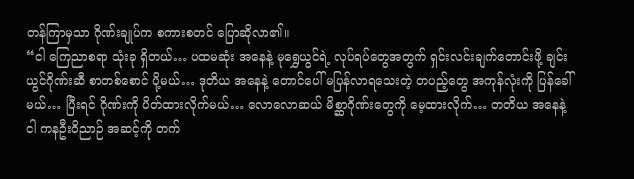တန်ကြာမှသာ ဂိုဏ်းချုပ်က စကားစတင် ပြောဆိုလာ၏။
“ငါ ကြေညာစရာ သုံးခု ရှိတယ်… ပထမဆုံး အနေနဲ့ မုရွှေယွင်ရဲ့ လုပ်ရပ်တွေအတွက် ရှင်းလင်းချက်တောင်းဖို့ ချင်းယွင်ဂိုဏ်းဆီ စာတစ်စောင် ပို့မယ်… ဒုတိယ အနေနဲ့ တောင်ပေါ် မပြန်လာရသေးတဲ့ တပည့်တွေ အကုန်လုံးကို ပြန်ခေါ်မယ်… ပြီးရင် ဂိုဏ်းကို ပိတ်ထားလိုက်မယ်… လောလောဆယ် မိစ္ဆာဂိုဏ်းတွေကို မေ့ထားလိုက်… တတိယ အနေနဲ့ ငါ ကနဦးဝိညာဉ် အဆင့်ကို တက်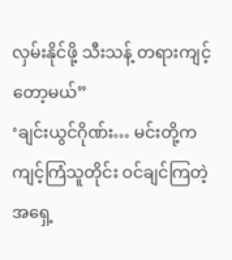လှမ်းနိုင်ဖို့ သီးသန့် တရားကျင့်တော့မယ်”
‘ချင်းယွင်ဂိုဏ်း… မင်းတို့က ကျင့်ကြံသူတိုင်း ဝင်ချင်ကြတဲ့ အရှေ့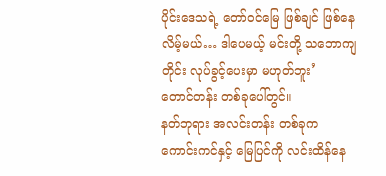ပိုင်းဒေသရဲ့ တော်ဝင်မြေ ဖြစ်ချင် ဖြစ်နေလိမ့်မယ်… ဒါပေမယ့် မင်းတို့ သဘောကျတိုင်း လုပ်ခွင့်ပေးမှာ မဟုတ်ဘူး’
တောင်တန်း တစ်ခုပေါ်တွင်။
နတ်ဘုရား အလင်းတန်း တစ်ခုက ကောင်းကင်နှင့် မြေပြင်ကို လင်းထိန်နေ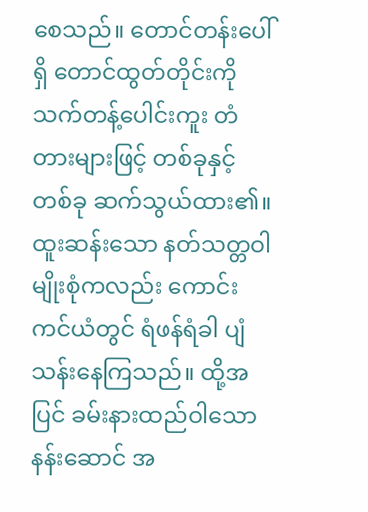စေသည်။ တောင်တန်းပေါ်ရှိ တောင်ထွတ်တိုင်းကို သက်တန့်ပေါင်းကူး တံတားများဖြင့် တစ်ခုနှင့်တစ်ခု ဆက်သွယ်ထား၏။ ထူးဆန်းသော နတ်သတ္တဝါ မျိုးစုံကလည်း ကောင်းကင်ယံတွင် ရံဖန်ရံခါ ပျံသန်းနေကြသည်။ ထို့အပြင် ခမ်းနားထည်ဝါသော နန်းဆောင် အ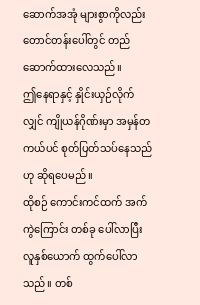ဆောက်အအုံ များစွာကိုလည်း တောင်တန်းပေါ်တွင် တည်ဆောက်ထားလေသည်။
ဤနေရာနှင့် နှိုင်းယှဉ်လိုက်လျှင် ကျိုယန်ဂိုဏ်းမှာ အမှန်တကယ်ပင် စုတ်ပြတ်သပ်နေသည်ဟု ဆိုရပေမည်။
ထိုစဉ် ကောင်းကင်ထက် အက်ကွဲကြောင်း တစ်ခု ပေါ်လာပြီး လူနှစ်ယောက် ထွက်ပေါ်လာသည်။ တစ်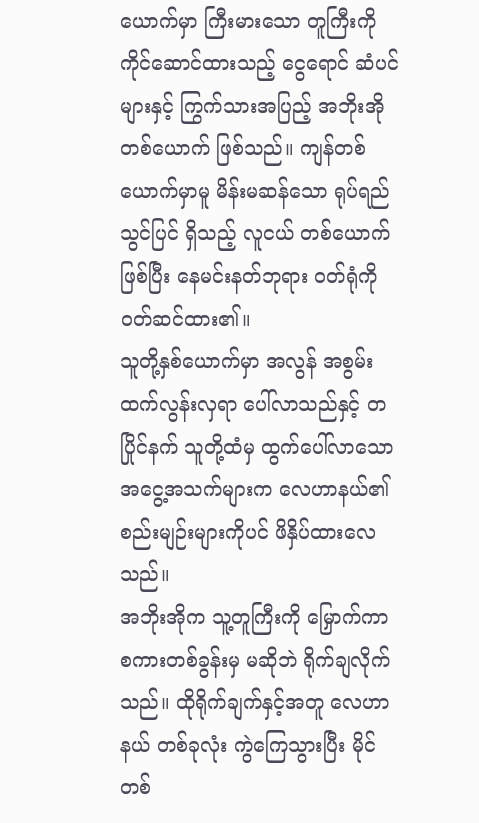ယောက်မှာ ကြီးမားသော တူကြီးကို ကိုင်ဆောင်ထားသည့် ငွေရောင် ဆံပင်များနှင့် ကြွက်သားအပြည့် အဘိုးအို တစ်ယောက် ဖြစ်သည်။ ကျန်တစ်ယောက်မှာမူ မိန်းမဆန်သော ရုပ်ရည်သွင်ပြင် ရှိသည့် လူငယ် တစ်ယောက် ဖြစ်ပြီး နေမင်းနတ်ဘုရား ဝတ်ရုံကို ဝတ်ဆင်ထား၏။
သူတို့နှစ်ယောက်မှာ အလွန် အစွမ်းထက်လွန်းလှရာ ပေါ်လာသည်နှင့် တပြိုင်နက် သူတို့ထံမှ ထွက်ပေါ်လာသော အငွေ့အသက်များက လေဟာနယ်၏ စည်းမျဉ်းများကိုပင် ဖိနှိပ်ထားလေသည်။
အဘိုးအိုက သူ့တူကြီးကို မြှောက်ကာ စကားတစ်ခွန်းမှ မဆိုဘဲ ရိုက်ချလိုက်သည်။ ထိုရိုက်ချက်နှင့်အတူ လေဟာနယ် တစ်ခုလုံး ကွဲကြေသွားပြီး မိုင်တစ်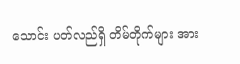သောင်း ပတ်လည်ရှိ တိမ်တိုက်များ အား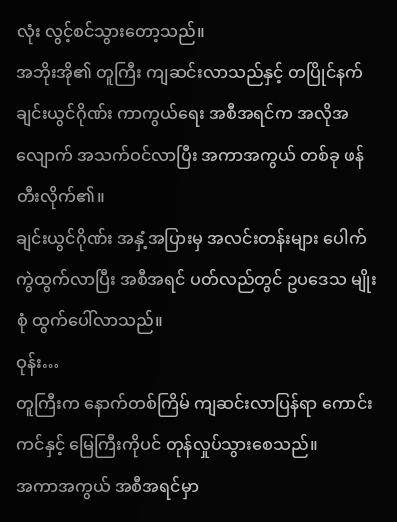လုံး လွင့်စင်သွားတော့သည်။
အဘိုးအို၏ တူကြီး ကျဆင်းလာသည်နှင့် တပြိုင်နက် ချင်းယွင်ဂိုဏ်း ကာကွယ်ရေး အစီအရင်က အလိုအလျောက် အသက်ဝင်လာပြီး အကာအကွယ် တစ်ခု ဖန်တီးလိုက်၏။
ချင်းယွင်ဂိုဏ်း အနှံ့အပြားမှ အလင်းတန်းများ ပေါက်ကွဲထွက်လာပြီး အစီအရင် ပတ်လည်တွင် ဥပဒေသ မျိုးစုံ ထွက်ပေါ်လာသည်။
ဝုန်း…
တူကြီးက နောက်တစ်ကြိမ် ကျဆင်းလာပြန်ရာ ကောင်းကင်နှင့် မြေကြီးကိုပင် တုန်လှုပ်သွားစေသည်။
အကာအကွယ် အစီအရင်မှာ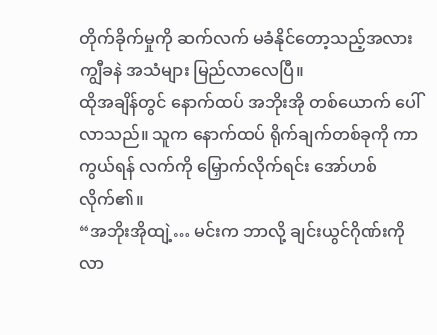တိုက်ခိုက်မှုကို ဆက်လက် မခံနိုင်တော့သည့်အလား ကျွီခနဲ အသံများ မြည်လာလေပြီ။
ထိုအချိန်တွင် နောက်ထပ် အဘိုးအို တစ်ယောက် ပေါ်လာသည်။ သူက နောက်ထပ် ရိုက်ချက်တစ်ခုကို ကာကွယ်ရန် လက်ကို မြှောက်လိုက်ရင်း အော်ဟစ်လိုက်၏။
“အဘိုးအိုထျဲ့… မင်းက ဘာလို့ ချင်းယွင်ဂိုဏ်းကို လာ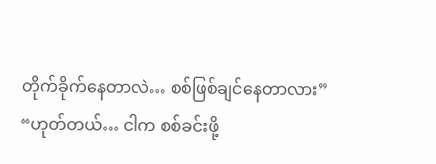တိုက်ခိုက်နေတာလဲ… စစ်ဖြစ်ချင်နေတာလား”
“ဟုတ်တယ်… ငါက စစ်ခင်းဖို့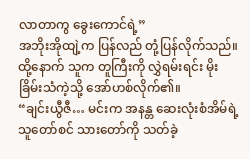လာတာကွ ခွေးကောင်ရဲ့”
အဘိုးအိုထျဲ့က ပြန်လည် တုံ့ပြန်လိုက်သည်။ ထို့နောက် သူက တူကြီးကို လွှဲရမ်းရင်း မိုးခြိမ်းသံကဲ့သို့ အော်ဟစ်လိုက်၏။
“ချင်းယွီဇီ… မင်းက အနန္တ ဆေးလုံးစံအိမ်ရဲ့ သူတော်စင် သားတော်ကို သတ်ခဲ့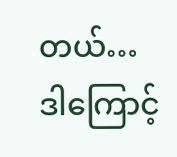တယ်… ဒါကြောင့်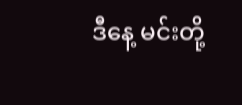ဒီနေ့ မင်းတို့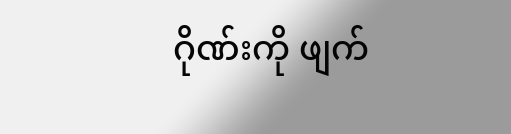ဂိုဏ်းကို ဖျက်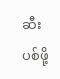ဆီးပစ်ဖို့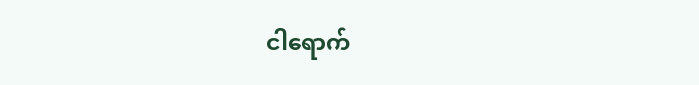ငါရောက်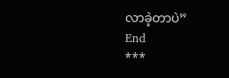လာခဲ့တာပဲ”
End
***